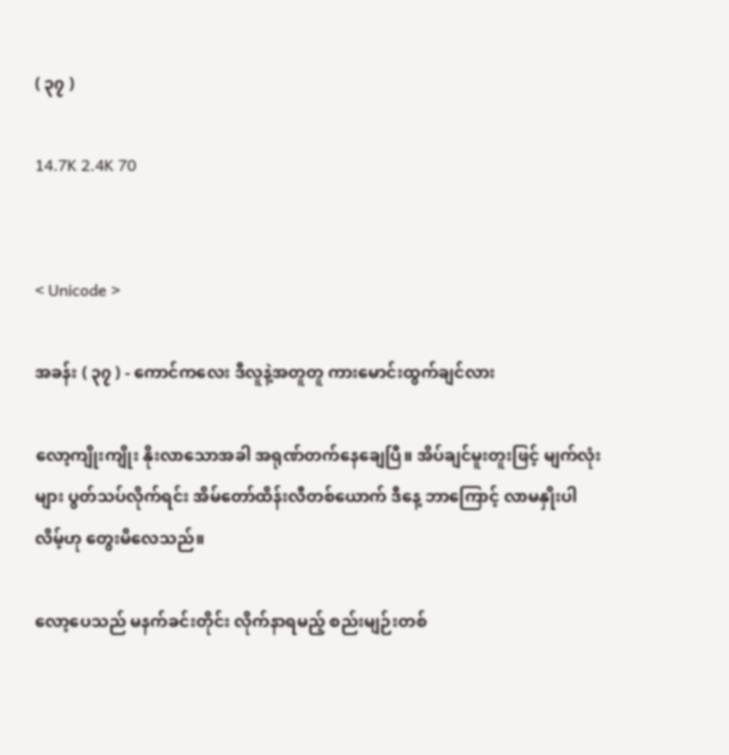( ၃၇ )

14.7K 2.4K 70


< Unicode >

အခန်း ( ၃၇ ) - ကောင်ကလေး ဒီလူနဲ့အတူတူ ကားမောင်းထွက်ချင်လား

လော့ကျိုးကျိုး နိုးလာသောအခါ အရုဏ်တက်နေချေပြီ။ အိပ်ချင်မူးတူးဖြင့် မျက်လုံးများ ပွတ်သပ်လိုက်ရင်း အိမ်တော်ထိန်းလီတစ်ယောက် ဒီနေ့ ဘာကြောင့် လာမနှိုးပါလိမ့်ဟု တွေးမိလေသည်။

လော့ပေသည် မနက်ခင်းတိုင်း လိုက်နာရမည့် စည်းမျဉ်းတစ်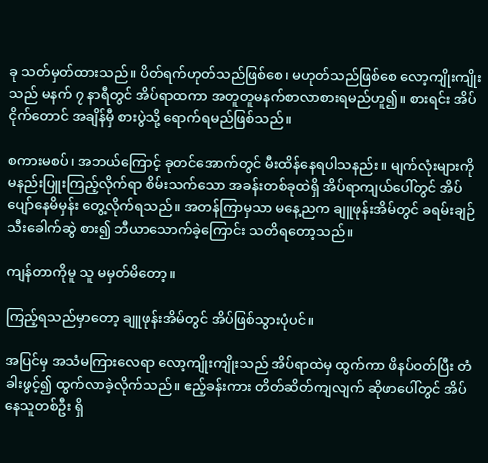ခု သတ်မှတ်ထားသည်။ ပိတ်ရက်ဟုတ်သည်ဖြစ်စေ၊ မဟုတ်သည်ဖြစ်စေ လော့ကျိုးကျိုးသည် မနက် ၇ နာရီတွင် အိပ်ရာထကာ အတူတူမနက်စာလာစားရမည်ဟူ၍။ စားရင်း အိပ်ငိုက်တောင် အချိန်မှီ စားပွဲသို့ ရောက်ရမည်ဖြစ်သည်။

စကားမစပ်၊ အဘယ်ကြောင့် ခုတင်အောက်တွင် မီးထိန်နေရပါသနည်း။ မျက်လုံးများကို မနည်းပြူးကြည့်လိုက်ရာ စိမ်းသက်သော အခန်းတစ်ခုထဲရှိ အိပ်ရာကျယ်ပေါ်တွင် အိပ်ပျော်နေမိမှန်း တွေ့လိုက်ရသည်။ အတန်ကြာမှသာ မနေ့ညက ချူဖုန်းအိမ်တွင် ခရမ်းချဉ်သီးခေါက်ဆွဲ စား၍ ဘီယာသောက်ခဲ့ကြောင်း သတိရတော့သည်။

ကျန်တာကိုမူ သူ မမှတ်မိတော့။

ကြည့်ရသည်မှာတော့ ချူဖုန်းအိမ်တွင် အိပ်ဖြစ်သွားပုံပင်။

အပြင်မှ အသံမကြားလေရာ လော့ကျိုးကျိုးသည် အိပ်ရာထဲမှ ထွက်ကာ ဖိနပ်ဝတ်ပြီး တံခါးဖွင့်၍ ထွက်လာခဲ့လိုက်သည်။ ဧည့်ခန်းကား တိတ်ဆိတ်ကျလျက် ဆိုဖာပေါ်တွင် အိပ်နေသူတစ်ဦး ရှိ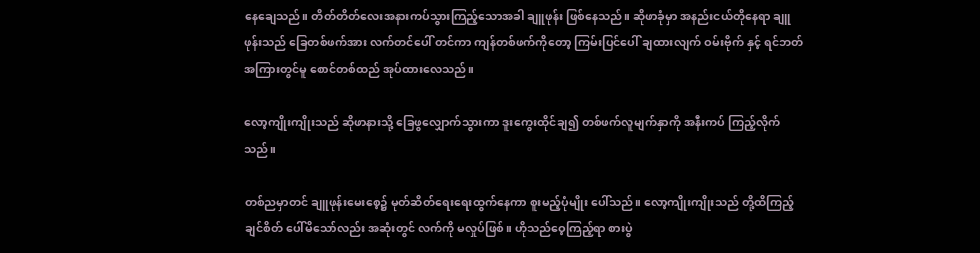နေချေသည်။ တိတ်တိတ်လေးအနားကပ်သွားကြည့်သောအခါ ချူဖုန်း ဖြစ်နေသည်။ ဆိုဖာခုံမှာ အနည်းငယ်တိုနေရာ ချူဖုန်းသည် ခြေတစ်ဖက်အား လက်တင်ပေါ် တင်ကာ ကျန်တစ်ဖက်ကိုတော့ ကြမ်းပြင်ပေါ် ချထားလျက် ဝမ်းဗိုက် နှင့် ရင်ဘတ်အကြားတွင်မူ စောင်တစ်ထည် အုပ်ထားလေသည်။

လော့ကျိုးကျိုးသည် ဆိုဖာနားသို့ ခြေဖွလျှောက်သွားကာ ဒူးကွေးထိုင်ချ၍ တစ်ဖက်လူမျက်နှာကို အနီးကပ် ကြည့်လိုက်သည်။

တစ်ညမှာတင် ချူဖုန်းမေးစေ့၌ မုတ်ဆိတ်ရေးရေးထွက်နေကာ စူးမည့်ပုံမျိုး ပေါ်သည်။ လော့ကျိုးကျိုးသည် တို့ထိကြည့်ချင်စိတ် ပေါ်မိသော်လည်း အဆုံးတွင် လက်ကို မလှုပ်ဖြစ်။ ဟိုသည်ဝေ့ကြည့်ရာ စားပွဲ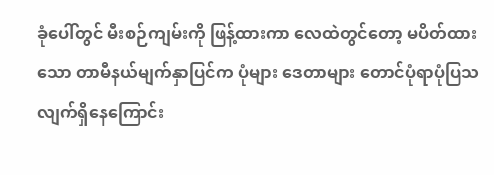ခုံပေါ်တွင် မီးစဉ်ကျမ်းကို ဖြန့်ထားကာ လေထဲတွင်တော့ မပိတ်ထားသော တာမီနယ်မျက်နှာပြင်က ပုံများ ဒေတာများ တောင်ပုံရာပုံပြသလျက်ရှိနေကြောင်း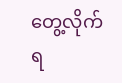တွေ့လိုက်ရ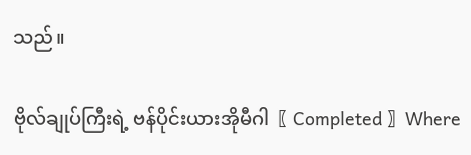သည်။

ဗိုလ်ချုပ်ကြီးရဲ့ ဗန်ပိုင်းယားအိုမီဂါ〖 Completed 〗Where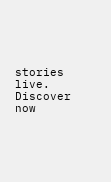stories live. Discover now